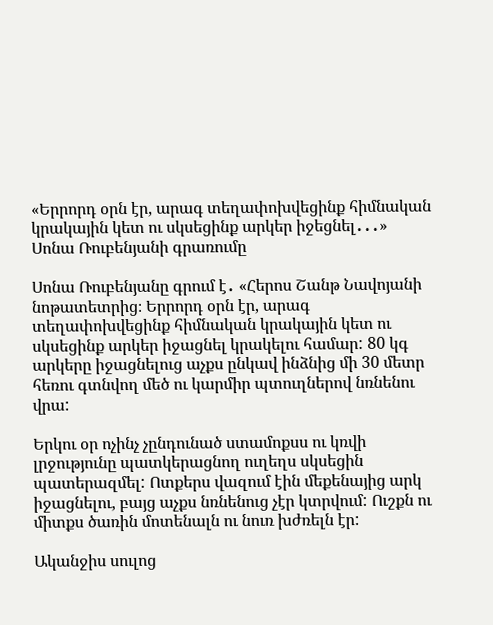«Երրորդ օրն էր, արագ տեղափոխվեցինք հիմնական կրակային կետ ու սկսեցինք արկեր իջեցնել․․․» Սոնա Ռուբենյանի գրառումը

Սոնա Ռուբենյանը գրում է․ «Հերոս Շանթ Նավոյանի նոթատետրից։ Երրորդ օրն էր, արագ տեղափոխվեցինք հիմնական կրակային կետ ու սկսեցինք արկեր իջացնել կրակելու համար: 80 կգ արկերը իջացնելուց աչքս ընկավ ինձնից մի 30 մետր հեռու գտնվող մեծ ու կարմիր պտուղներով նռնենու վրա:

Երկու օր ոչինչ չընդունած ստամոքսս ու կռվի լրջությունը պատկերացնող ուղեղս սկսեցին պատերազմել: Ոտքերս վազում էին մեքենայից արկ իջացնելու, բայց աչքս նռնենուց չէր կտրվում: Ուշքն ու միտքս ծառին մոտենալն ու նուռ խժռելն էր:

Ականջիս սուլոց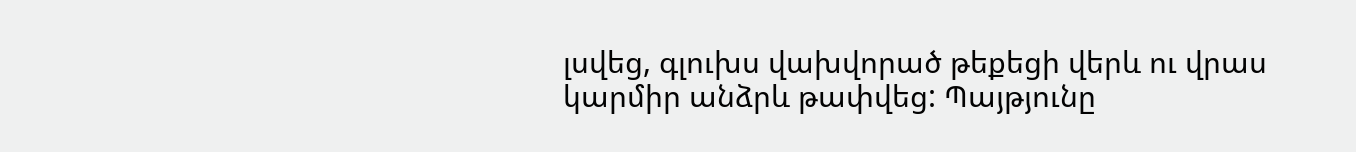լսվեց, գլուխս վախվորած թեքեցի վերև ու վրաս կարմիր անձրև թափվեց: Պայթյունը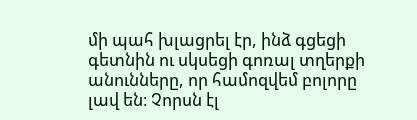մի պահ խլացրել էր, ինձ գցեցի գետնին ու սկսեցի գոռալ տղերքի անունները, որ համոզվեմ բոլորը լավ են։ Չորսն էլ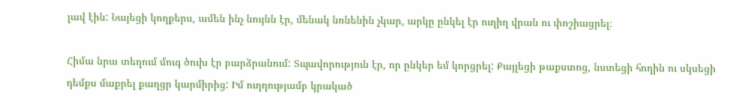լավ էին: Նայեցի կողքերս, ամեն ինչ նույնն էր, մենակ նռնենին չկար, արկը ընկել էր ուղիղ վրան ու փոշիացրել։

Հիմա նրա տեղում մուգ ծուխ էր բարձրանում: Տպավորություն էր, որ ընկեր եմ կորցրել: Քայլեցի թաքստոց, նստեցի հողին ու սկսեցի դեմքս մաքրել քաղցր կարմիրից: Իմ ուղղությամբ կրակած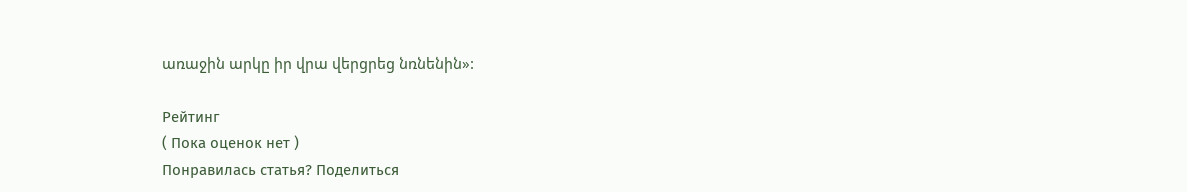առաջին արկը իր վրա վերցրեց նռնենին»:

Рейтинг
( Пока оценок нет )
Понравилась статья? Поделиться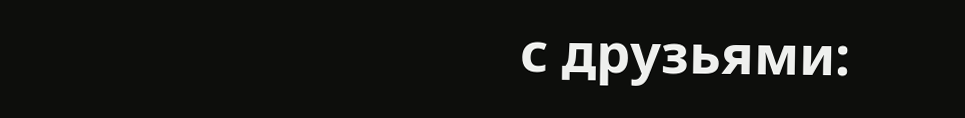с друзьями: